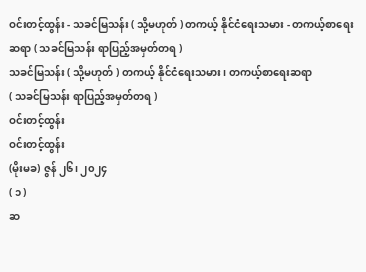ဝင်းတင့်ထွန်း - သခင်မြသန်း ( သို့မဟုတ် ) တကယ့် နိုင်ငံရေးသမား - တကယ့်စာရေးဆရာ ( သခင်မြသန်း ရာပြည့်အမှတ်တရ )
သခင်မြသန်း ( သို့မဟုတ် ) တကယ့် နိုင်ငံရေးသမား၊ တကယ့်စာရေးဆရာ
( သခင်မြသန်း ရာပြည့်အမှတ်တရ )
ဝင်းတင့်ထွန်း
ဝင်းတင့်ထွန်း
(မိုးမခ) ဇွန် ၂၆၊ ၂၀၂၄
( ၁ )
ဆ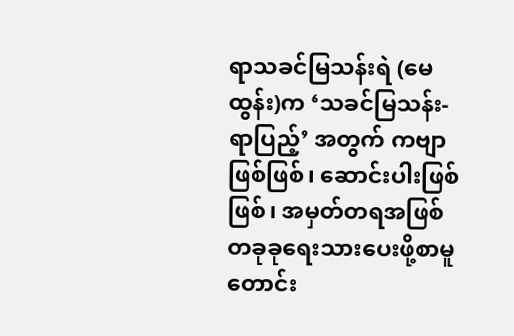ရာသခင်မြသန်းရဲ (မေထွန်း)က ‘သခင်မြသန်း-ရာပြည့်’ အတွက် ကဗျာဖြစ်ဖြစ်၊ ဆောင်းပါးဖြစ်ဖြစ်၊ အမှတ်တရအဖြစ် တခုခုရေးသားပေးဖို့စာမူတောင်း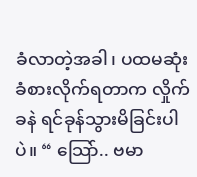ခံလာတဲ့အခါ၊ ပထမဆုံးခံစားလိုက်ရတာက လှိုက်ခနဲ ရင်ခုန်သွားမိခြင်းပါပဲ။ “ သြော်.. ဗမာ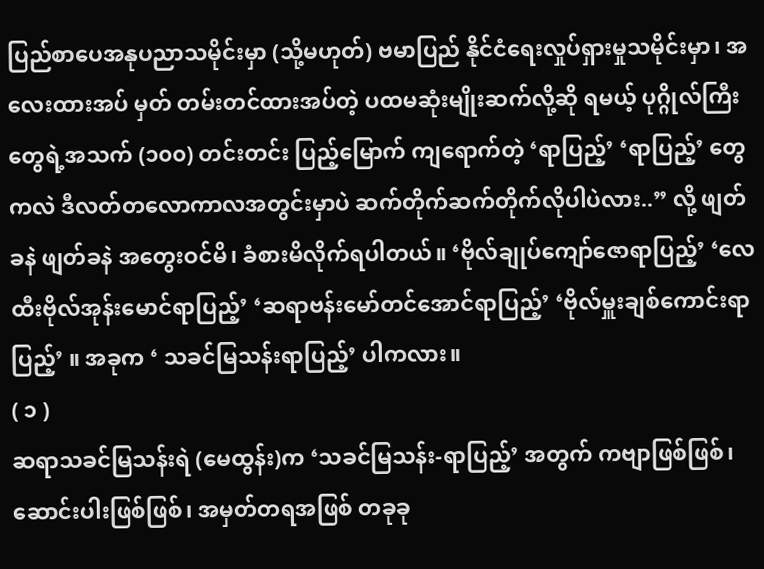ပြည်စာပေအနုပညာသမိုင်းမှာ (သို့မဟုတ်) ဗမာပြည် နိုင်ငံရေးလှုပ်ရှားမှုသမိုင်းမှာ၊ အလေးထားအပ် မှတ် တမ်းတင်ထားအပ်တဲ့ ပထမဆုံးမျိုးဆက်လို့ဆို ရမယ့် ပုဂ္ဂိုလ်ကြီးတွေရဲ့အသက် (၁၀၀) တင်းတင်း ပြည့်မြောက် ကျရောက်တဲ့ ‘ရာပြည့်’ ‘ရာပြည့်’ တွေကလဲ ဒီလတ်တလောကာလအတွင်းမှာပဲ ဆက်တိုက်ဆက်တိုက်လိုပါပဲလား..” လို့ ဖျတ်ခနဲ ဖျတ်ခနဲ အတွေးဝင်မိ၊ ခံစားမိလိုက်ရပါတယ်။ ‘ဗိုလ်ချုပ်ကျော်ဇောရာပြည့်’ ‘လေထီးဗိုလ်အုန်းမောင်ရာပြည့်’ ‘ဆရာဗန်းမော်တင်အောင်ရာပြည့်’ ‘ဗိုလ်မှူးချစ်ကောင်းရာပြည့်’ ။ အခုက ‘ သခင်မြသန်းရာပြည့်’ ပါကလား။
( ၁ )
ဆရာသခင်မြသန်းရဲ (မေထွန်း)က ‘သခင်မြသန်း-ရာပြည့်’ အတွက် ကဗျာဖြစ်ဖြစ်၊ ဆောင်းပါးဖြစ်ဖြစ်၊ အမှတ်တရအဖြစ် တခုခု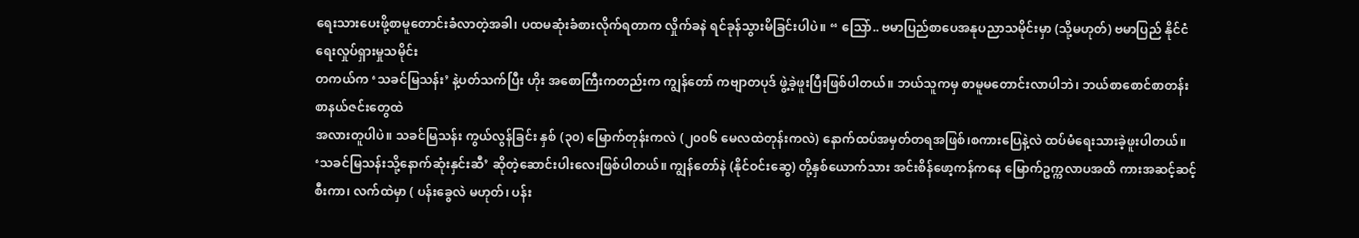ရေးသားပေးဖို့စာမူတောင်းခံလာတဲ့အခါ၊ ပထမဆုံးခံစားလိုက်ရတာက လှိုက်ခနဲ ရင်ခုန်သွားမိခြင်းပါပဲ။ “ သြော်.. ဗမာပြည်စာပေအနုပညာသမိုင်းမှာ (သို့မဟုတ်) ဗမာပြည် နိုင်ငံရေးလှုပ်ရှားမှုသမိုင်း
တကယ်က ‘သခင်မြသန်း’ နဲ့ပတ်သက်ပြီး ဟိုး အစောကြီးကတည်းက ကျွန်တော် ကဗျာတပုဒ် ဖွဲ့ခဲ့ဖူးပြီးဖြစ်ပါတယ်။ ဘယ်သူကမှ စာမူမတောင်းလာပါဘဲ၊ ဘယ်စာစောင်စာတန်းစာနယ်ဇင်းတွေထဲ
အလားတူပါပဲ။ သခင်မြသန်း ကွယ်လွန်ခြင်း နှစ် (၃၀) မြောက်တုန်းကလဲ (၂၀၀၆ မေလထဲတုန်းကလဲ) နောက်ထပ်အမှတ်တရအဖြစ်၊စကားပြေနဲ့လဲ ထပ်မံရေးသားခဲ့ဖူးပါတယ်။ ‘သခင်မြသန်းသို့နောက်ဆုံးနှင်းဆီ’ ဆိုတဲ့ဆောင်းပါးလေးဖြစ်ပါတယ်။ ကျွန်တော်နဲ (နိုင်ဝင်းဆွေ) တို့နှစ်ယောက်သား အင်းစိန်ဖော့ကန်ကနေ မြောက်ဥက္ကလာပအထိ ကားအဆင့်ဆင့်စီးကာ၊ လက်ထဲမှာ ( ပန်းခွေလဲ မဟုတ်၊ ပန်း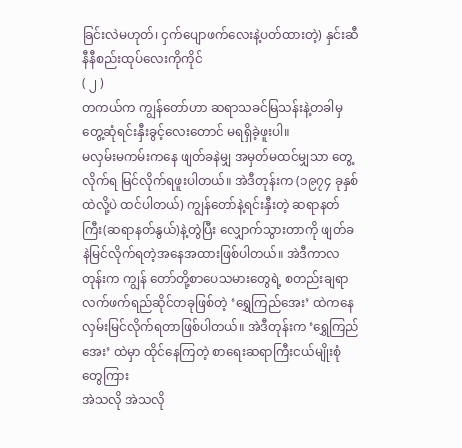ခြင်းလဲမဟုတ်၊ ငှက်ပျောဖက်လေးနဲ့ပတ်ထားတဲ့) နှင်းဆီနီနီစည်းထုပ်လေးကိုကိုင်
( ၂ )
တကယ်က ကျွန်တော်ဟာ ဆရာသခင်မြသန်းနဲ့တခါမှ တွေ့ဆုံရင်းနှီးခွင့်လေးတောင် မရရှိခဲ့ဖူးပါ။
မလှမ်းမကမ်းကနေ ဖျတ်ခနဲမျှ အမှတ်မထင်မျှသာ တွေ့လိုက်ရ မြင်လိုက်ရဖူးပါတယ်။ အဲဒီတုန်းက (၁၉၇၄ ခုနှစ်ထဲလို့ပဲ ထင်ပါတယ်) ကျွန်တော်နဲ့ရင်းနှီးတဲ့ ဆရာနတ်ကြီး(ဆရာနတ်နွယ်)နဲ့တွဲပြီး လျှောက်သွားတာကို ဖျတ်ခနဲမြင်လိုက်ရတဲ့အနေအထားဖြစ်ပါတယ်။ အဲဒီကာလတုန်းက ကျွန် တော်တို့စာပေသမားတွေရဲ့ စတည်းချရာ လက်ဖက်ရည်ဆိုင်တခုဖြစ်တဲ့ ‘ရွှေကြည်အေး’ ထဲကနေ လှမ်းမြင်လိုက်ရတာဖြစ်ပါတယ်။ အဲဒီတုန်းက ‘ရွှေကြည်အေး’ ထဲမှာ ထိုင်နေကြတဲ့ စာရေးဆရာကြီးငယ်မျိုးစုံတွေကြား
အဲသလို အဲသလို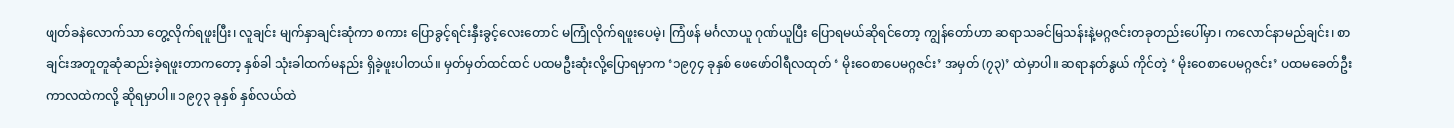ဖျတ်ခနဲလောက်သာ တွေ့လိုက်ရဖူးပြီး၊ လူချင်း မျက်နှာချင်းဆုံကာ စကား ပြောခွင့်ရင်းနှီးခွင့်လေးတောင် မကြုံလိုက်ရဖူးပေမဲ့၊ ကြံဖန် မင်္ဂလာယူ ဂုဏ်ယူပြီး ပြောရမယ်ဆိုရင်တော့ ကျွန်တော်ဟာ ဆရာသခင်မြသန်းနဲ့မဂ္ဂဇင်းတခုတည်းပေါ်မှာ၊ ကလောင်နာမည်ချင်း၊ စာချင်းအတူတူဆုံဆည်းခဲ့ရဖူးတာကတော့ နှစ်ခါ သုံးခါထက်မနည်း ရှိခဲ့ဖူးပါတယ်။ မှတ်မှတ်ထင်ထင် ပထမဦးဆုံးလို့ပြောရမှာက ‘၁၉၇၄ ခုနှစ် ဖေဖော်ဝါရီလထုတ် ‘ မိုးဝေစာပေမဂ္ဂဇင်း’ အမှတ် (၇၃)’ ထဲမှာပါ။ ဆရာနတ်နွယ် ကိုင်တဲ့ ‘ မိုးဝေစာပေမဂ္ဂဇင်း’ ပထမခေတ်ဦးကာလထဲကလို့ ဆိုရမှာပါ။ ၁၉၇၃ ခုနှစ် နှစ်လယ်ထဲ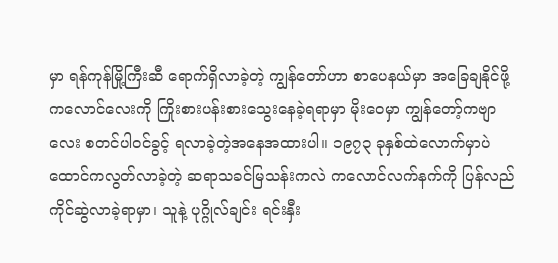မှာ ရန်ကုန်မြို့ကြီးဆီ ရောက်ရှိလာခဲ့တဲ့ ကျွန်တော်ဟာ စာပေနယ်မှာ အခြေချနိုင်ဖို့ ကလောင်လေးကို ကြိုးစားပန်းစားသွေးနေခဲ့ရရာမှာ မိုးဝေမှာ ကျွန်တော့်ကဗျာလေး စတင်ပါဝင်ခွင့် ရလာခဲ့တဲ့အနေအထားပါ။ ၁၉၇၃ ခုနှစ်ထဲလောက်မှာပဲ ထောင်ကလွတ်လာခဲ့တဲ့ ဆရာသခင်မြသန်းကလဲ ကလောင်လက်နက်ကို ပြန်လည်ကိုင်ဆွဲလာခဲ့ရာမှာ၊ သူနဲ့ ပုဂ္ဂိုလ်ချင်း ရင်းနှီး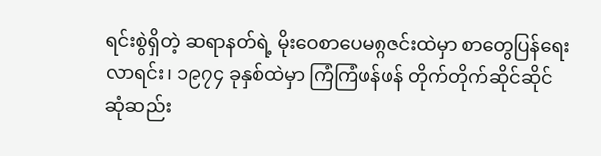ရင်းစွဲရှိတဲ့ ဆရာနတ်ရဲ့ မိုးဝေစာပေမ၈္ဂဇင်းထဲမှာ စာတွေပြန်ရေးလာရင်း၊ ၁၉၇၄ ခုနှစ်ထဲမှာ ကြံကြံဖန်ဖန် တိုက်တိုက်ဆိုင်ဆိုင် ဆုံဆည်း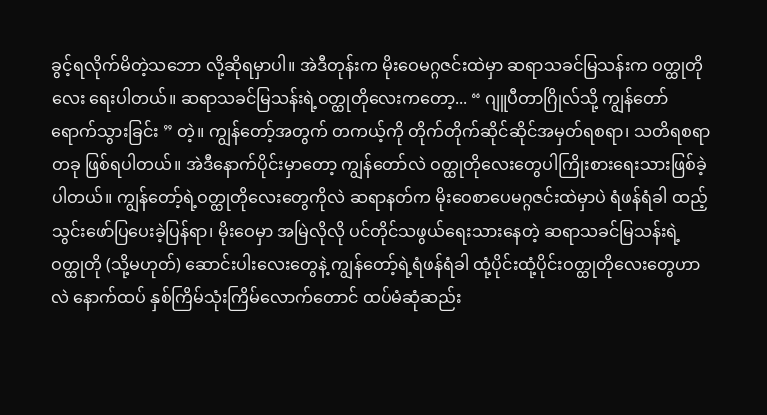ခွင့်ရလိုက်မိတဲ့သဘော လို့ဆိုရမှာပါ။ အဲဒီတုန်းက မိုးဝေမဂ္ဂဇင်းထဲမှာ ဆရာသခင်မြသန်းက ဝတ္ထုတိုလေး ရေးပါတယ်။ ဆရာသခင်မြသန်းရဲ့ဝတ္ထုတိုလေးကတော့... “ ဂျူပီတာဂြိုလ်သို့ ကျွန်တော်ရောက်သွားခြင်း ” တဲ့။ ကျွန်တော့်အတွက် တကယ့်ကို တိုက်တိုက်ဆိုင်ဆိုင်အမှတ်ရစရာ၊ သတိရစရာတခု ဖြစ်ရပါတယ်။ အဲဒီနောက်ပိုင်းမှာတော့ ကျွန်တော်လဲ ဝတ္ထုတိုလေးတွေပါကြိုးစားရေးသားဖြစ်ခဲ့ပါတယ်။ ကျွန်တော့်ရဲ့ဝတ္ထုတိုလေးတွေကိုလဲ ဆရာနတ်က မိုးဝေစာပေမဂ္ဂဇင်းထဲမှာပဲ ရံဖန်ရံခါ ထည့်သွင်းဖော်ပြပေးခဲ့ပြန်ရာ၊ မိုးဝေမှာ အမြဲလိုလို ပင်တိုင်သဖွယ်ရေးသားနေတဲ့ ဆရာသခင်မြသန်းရဲ့ဝတ္ထုတို (သို့မဟုတ်) ဆောင်းပါးလေးတွေနဲ့ ကျွန်တော့်ရဲ့ရံဖန်ရံခါ ထုံ့ပိုင်းထုံ့ပိုင်းဝတ္ထုတိုလေးတွေဟာလဲ နောက်ထပ် နှစ်ကြိမ်သုံးကြိမ်လောက်တောင် ထပ်မံဆုံဆည်း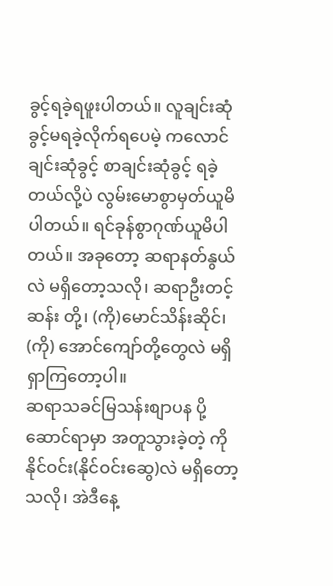ခွင့်ရခဲ့ရဖူးပါတယ်။ လူချင်းဆုံခွင့်မရခဲ့လိုက်ရပေမဲ့ ကလောင်ချင်းဆုံခွင့် စာချင်းဆုံခွင့် ရခဲ့တယ်လို့ပဲ လွမ်းမောစွာမှတ်ယူမိပါတယ်။ ရင်ခုန်စွာဂုဏ်ယူမိပါတယ်။ အခုတော့ ဆရာနတ်နွယ်လဲ မရှိတော့သလို၊ ဆရာဦးတင့်ဆန်း တို့၊ (ကို)မောင်သိန်းဆိုင်၊ (ကို) အောင်ကျော်တို့တွေလဲ မရှိရှာကြတော့ပါ။
ဆရာသခင်မြသန်းစျာပန ပို့ဆောင်ရာမှာ အတူသွားခဲ့တဲ့ ကိုနိုင်ဝင်း(နိုင်ဝင်းဆွေ)လဲ မရှိတော့သလို၊ အဲဒီနေ့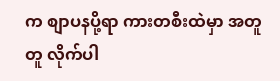က စျာပနပို့ရာ ကားတစီးထဲမှာ အတူတူ လိုက်ပါ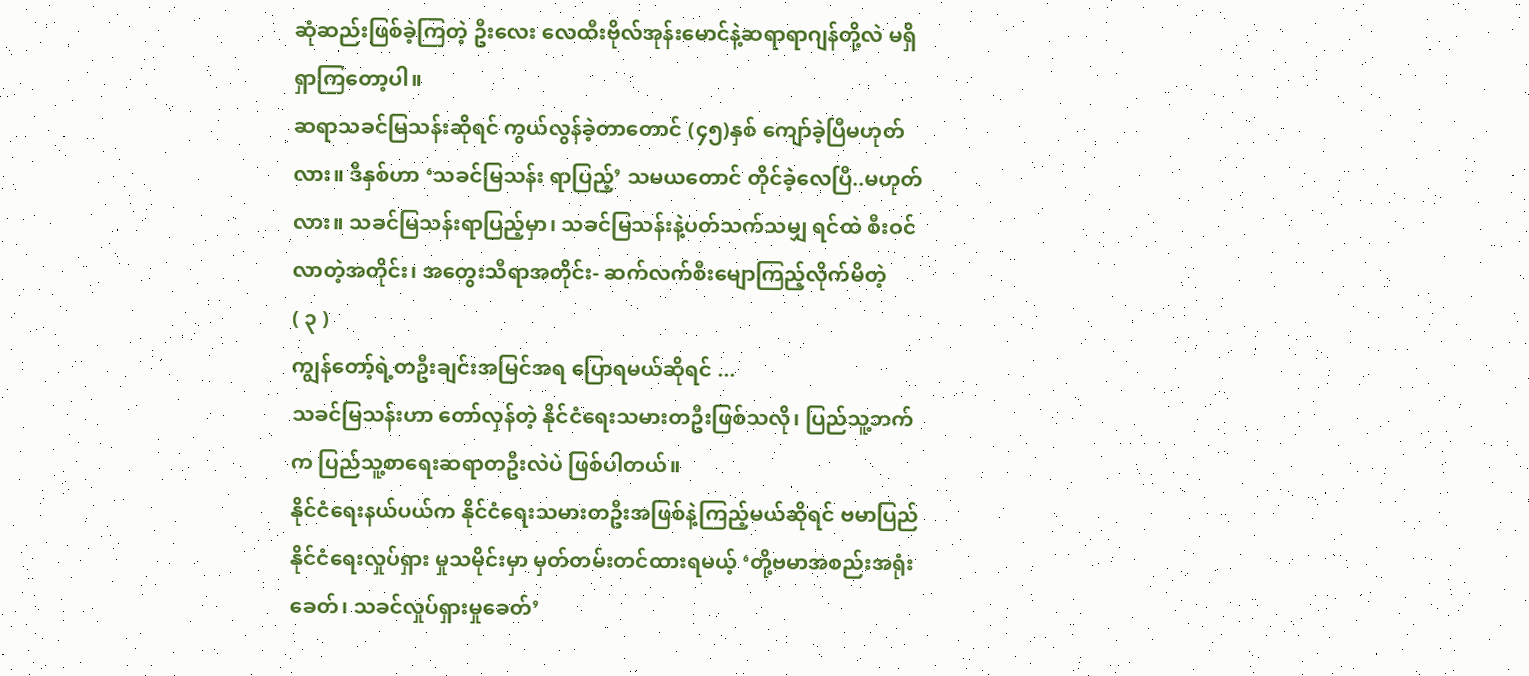ဆုံဆည်းဖြစ်ခဲ့ကြတဲ့ ဦးလေး လေထီးဗိုလ်အုန်းမောင်နဲ့ဆရာရာဂျန်တို့လဲ မရှိရှာကြတော့ပါ။
ဆရာသခင်မြသန်းဆိုရင် ကွယ်လွန်ခဲ့တာတောင် (၄၅)နှစ် ကျော်ခဲ့ပြီမဟုတ်လား။ ဒီနှစ်ဟာ ‘သခင်မြသန်း ရာပြည့်’ သမယတောင် တိုင်ခဲ့လေပြီ..မဟုတ်လား။ သခင်မြသန်းရာပြည့်မှာ၊ သခင်မြသန်းနဲ့ပတ်သက်သမျှ ရင်ထဲ စီးဝင်လာတဲ့အတိုင်း၊ အတွေးသီရာအတိုင်း- ဆက်လက်စီးမျောကြည့်လိုက်မိတဲ့
( ၃ )
ကျွန်တော့်ရဲ့တဦးချင်းအမြင်အရ ပြောရမယ်ဆိုရင် ...
သခင်မြသန်းဟာ တော်လှန်တဲ့ နိုင်ငံရေးသမားတဦးဖြစ်သလို၊ ပြည်သူ့ဘက်က ပြည်သူ့စာရေးဆရာတဦးလဲပဲ ဖြစ်ပါတယ်။
နိုင်ငံရေးနယ်ပယ်က နိုင်ငံရေးသမားတဦးအဖြစ်နဲ့ကြည့်မယ်ဆိုရင် ဗမာပြည်နိုင်ငံရေးလှုပ်ရှား မှုသမိုင်းမှာ မှတ်တမ်းတင်ထားရမယ့် ‘တို့ဗမာအစည်းအရုံးခေတ်၊ သခင်လှုပ်ရှားမှုခေတ်’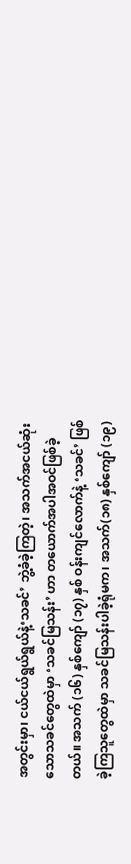အတွင်းမှာ၊ ငယ်ငယ်ရွယ်ရွယ်နဲ့‘သခင်’ ဘွဲ့ခံခဲ့ကြတဲ့၊ အသက်အငယ်ဆုံးသောသခင်တွေထဲမှာ ‘သခင်မြသန်း’ ဟာ တယောက်အပါအဝင်ဖြစ်ခဲ့တယ်။ အသက် (၁၆) နှစ်ကျော် (၁၇) နှစ် ဝန်းကျင်လောက်နဲ့ ‘သခင်’ ဖြစ်ခဲ့ကြသူတွေထဲမှာ သခင်မြသန်းပါခဲ့ရုံမက၊ အသက်(၁၈) နှစ်ကျော် (၁၉)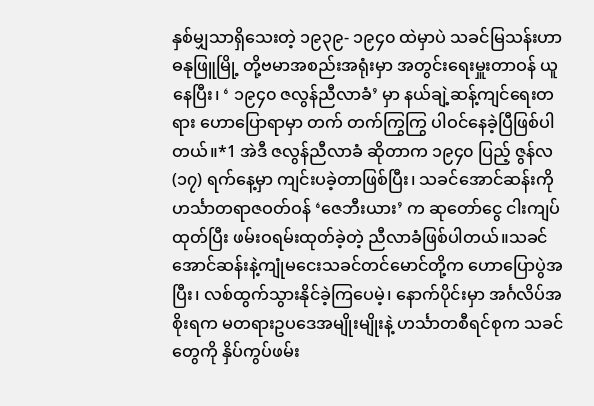နှစ်မျှသာရှိသေးတဲ့ ၁၉၃၉- ၁၉၄၀ ထဲမှာပဲ သခင်မြသန်းဟာ ဓနုဖြူမြို့ တို့ဗမာအစည်းအရုံးမှာ အတွင်းရေးမှူးတာဝန် ယူနေပြီး၊ ‘ ၁၉၄၀ ဇလွန်ညီလာခံ’ မှာ နယ်ချဲ့ဆန့်ကျင်ရေးတရား ဟောပြောရာမှာ တက် တက်ကြွကြွ ပါဝင်နေခဲ့ပြီဖြစ်ပါတယ်။*1 အဲဒီ ဇလွန်ညီလာခံ ဆိုတာက ၁၉၄၀ ပြည့် ဇွန်လ (၁၇) ရက်နေ့မှာ ကျင်းပခဲ့တာဖြစ်ပြီး၊ သခင်အောင်ဆန်းကို ဟင်္သာတရာဇဝတ်ဝန် ‘ဇေဘီးယား’ က ဆုတော်ငွေ ငါးကျပ်ထုတ်ပြီး ဖမ်းဝရမ်းထုတ်ခဲ့တဲ့ ညီလာခံဖြစ်ပါတယ်။သခင်အောင်ဆန်းနဲ့ကျုံမငေးသခင်တင်မောင်တို့က ဟောပြောပွဲအပြီး၊ လစ်ထွက်သွားနိုင်ခဲ့ကြပေမဲ့၊ နောက်ပိုင်းမှာ အင်္ဂလိပ်အစိုးရက မတရားဥပဒေအမျိုးမျိုးနဲ့ ဟင်္သာတစီရင်စုက သခင်တွေကို နှိပ်ကွပ်ဖမ်း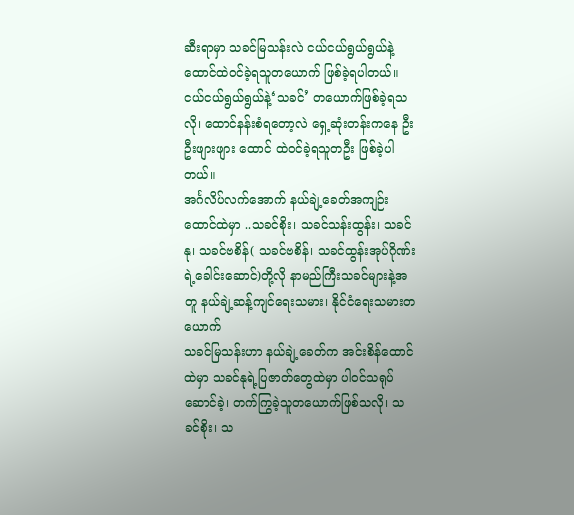ဆီးရာမှာ သခင်မြသန်းလဲ ငယ်ငယ်ရွယ်ရွယ်နဲ့ ထောင်ထဲဝင်ခဲ့ရသူတယောက် ဖြစ်ခဲ့ရပါတယ်။ ငယ်ငယ်ရွယ်ရွယ်နဲ့‘သခင်’ တယောက်ဖြစ်ခဲ့ရသလို၊ ထောင်နန်းစံရတော့လဲ ရှေ့ဆုံးတန်းကနေ ဦးဦးဖျားဖျား ထောင် ထဲဝင်ခဲ့ရသူတဦး ဖြစ်ခဲ့ပါတယ်။
အင်္ဂလိပ်လက်အောက် နယ်ချဲ့ခေတ်အကျဉ်းထောင်ထဲမှာ ..သခင်စိုး၊ သခင်သန်းထွန်း၊ သခင်နု၊ သခင်ဗစိန်( သခင်ဗစိန်၊ သခင်ထွန်းအုပ်ဂိုဏ်းရဲ့ခေါင်းဆောင်)တို့လို နာမည်ကြီးသခင်များနဲ့အတူ နယ်ချဲ့ဆန့်ကျင်ရေးသမား၊ နိုင်ငံရေးသမားတယောက်
သခင်မြသန်းဟာ နယ်ချဲ့ခေတ်က အင်းစိန်ထောင်ထဲမှာ သခင်နုရဲ့ပြဇာတ်တွေထဲမှာ ပါဝင်သရုပ် ဆောင်ခဲ့၊ တက်ကြွခဲ့သူတယောက်ဖြစ်သလို၊ သခင်စိုး၊ သ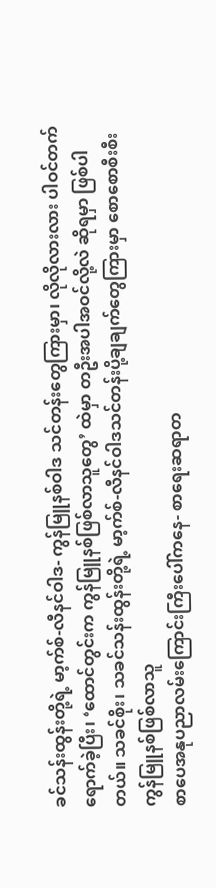ခင်သန်းထွန်းတို့ရဲ့ မာ့က်စ်-လီနင်ဝါဒ- ကွန်မြူနစ်ဝါဒ သင်တန်းတွေကြားမှာ၊ လိုလိုလားလား ပါဝင်တက်ရောက်ခဲ့ပြီး၊ ‘ထောင်တွင်းက ကွန်မြူနစ်ဖြစ်လာသူတွေ’ ထဲမှာ တဦးအပါအဝင်လို့လဲ ဆိုရမှာ ဖြစ်ပါတယ်။ သခင်စိုး၊ သခင်သန်းထွန်းတို့ရဲ့ မာ့က်စ်-လီနင်ဝါဒသင်တန်းပို့ချချက်တွေကြားမှာ စောစောစီးစီးကွန်မြူနစ်ဖြစ်လာသူ
စာပေအနုပညာလမ်းကြောင်းကြီးပေါ်ကနေ- စာရေးဆရာတ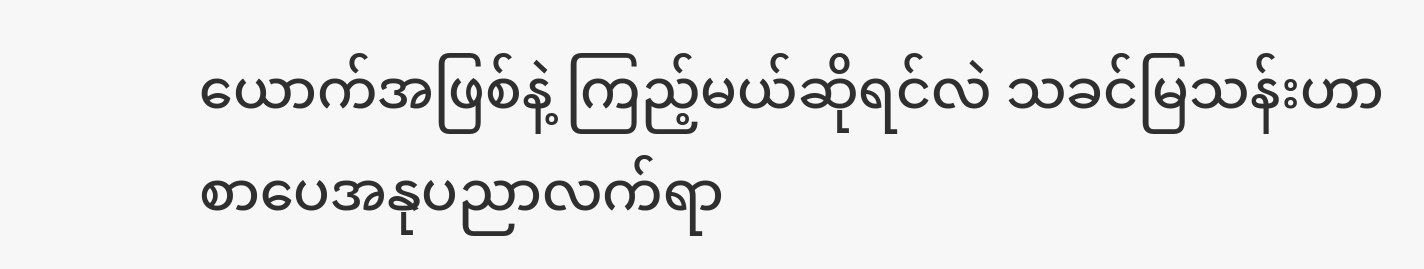ယောက်အဖြစ်နဲ့ ကြည့်မယ်ဆိုရင်လဲ သခင်မြသန်းဟာ စာပေအနုပညာလက်ရာ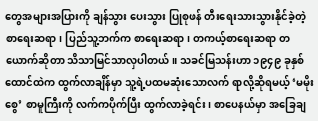တွေအများအပြားကို ချန်သွား ပေးသွား ပြုစုဖန် တီးရေးသားသွားနိုင်ခဲ့တဲ့ စာရေးဆရာ၊ ပြည်သူ့ဘက်က စာရေးဆရာ၊ တကယ့်စာရေးဆရာ တယောက်ဆိုတာ သိသာမြင်သာလှပါတယ်။ သခင်မြသန်းဟာ ၁၉၄၉ ခုနှစ် ထောင်ထဲက ထွက်လာချိန်မှာ သူ့ရဲ့ပထမဆုံးသောလက် ရာလို့ဆိုရမယ့် ‘မမိုးစွေ’ စာမူကြီးကို လက်ကပိုက်ပြီး ထွက်လာခဲ့ရင်း၊ စာပေနယ်မှာ အခြေချ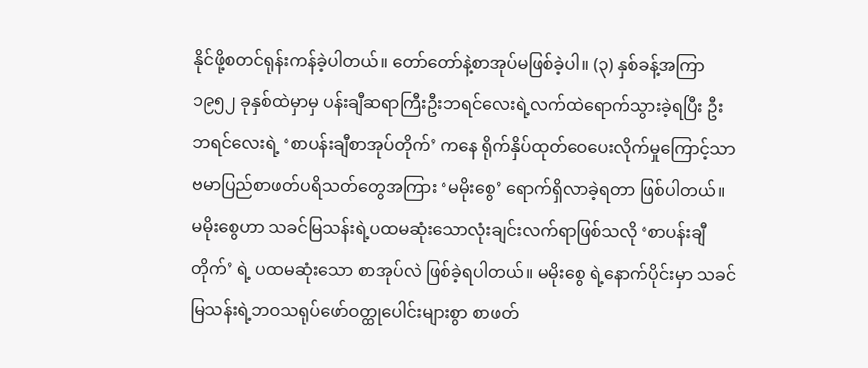နိုင်ဖို့စတင်ရုန်းကန်ခဲ့ပါတယ်။ တော်တော်နဲ့စာအုပ်မဖြစ်ခဲ့ပါ။ (၃) နှစ်ခန့်အကြာ ၁၉၅၂ ခုနှစ်ထဲမှာမှ ပန်းချီဆရာကြီးဦးဘရင်လေးရဲ့လက်ထဲရောက်သွားခဲ့ရပြီး ဦးဘရင်လေးရဲ့ ‘စာပန်းချီစာအုပ်တိုက်’ ကနေ ရိုက်နှိပ်ထုတ်ဝေပေးလိုက်မှုကြောင့်သာ ဗမာပြည်စာဖတ်ပရိသတ်တွေအကြား ‘မမိုးစွေ’ ရောက်ရှိလာခဲ့ရတာ ဖြစ်ပါတယ်။ မမိုးစွေဟာ သခင်မြသန်းရဲ့ပထမဆုံးသောလုံးချင်းလက်ရာဖြစ်သလို ‘စာပန်းချီတိုက်’ ရဲ့ ပထမဆုံးသော စာအုပ်လဲ ဖြစ်ခဲ့ရပါတယ်။ မမိုးစွေ ရဲ့နောက်ပိုင်းမှာ သခင်မြသန်းရဲ့ဘဝသရုပ်ဖော်ဝတ္ထုပေါင်းများစွာ စာဖတ်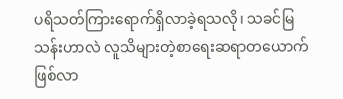ပရိသတ်ကြားရောက်ရှိလာခဲ့ရသလို၊ သခင်မြသန်းဟာလဲ လူသိများတဲ့စာရေးဆရာတယောက် ဖြစ်လာ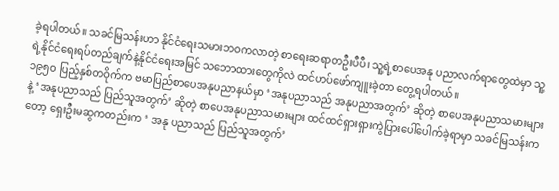ခဲ့ရပါတယ်။ သခင်မြသန်းဟာ နိုင်ငံရေးသမားဘဝကလာတဲ့ စာရေးဆရာတဦးပီပီ၊ သူ့ရဲ့စာပေအနု ပညာလက်ရာတွေထဲမှာ သူ့ရဲ့နိုင်ငံရေးရပ်တည်ချက်နဲ့နိုင်ငံရေးအမြင် သဘောထားတွေကိုလဲ ထင်ဟပ်ဖော်ကျူးခဲ့တာ တွေ့ရပါတယ်။
၁၉၅ဝ ပြည့်နှစ်တဝိုက်က ဗမာပြည်စာပေအနုပညာနယ်မှာ ‘အနုပညာသည် အနုပညာအတွက်’ ဆိုတဲ့ စာပေအနုပညာသမားများနဲ့ ‘အနုပညာသည် ပြည်သူအတွက်’ ဆိုတဲ့ စာပေအနုပညာသမားများ ထင်ထင်ရှားရှားကွဲပြားပေါ်ပေါက်ခဲ့ရာမှာ သခင်မြသန်းကတော့ ရှေးဦးမဆွကတည်းက ‘ အနု ပညာသည် ပြည်သူအတွက်’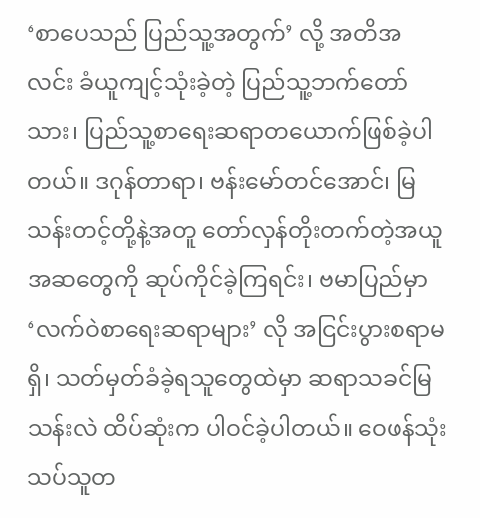‘စာပေသည် ပြည်သူ့အတွက်’ လို့ အတိအလင်း ခံယူကျင့်သုံးခဲ့တဲ့ ပြည်သူ့ဘက်တော်သား၊ ပြည်သူ့စာရေးဆရာတယောက်ဖြစ်ခဲ့ပါတယ်။ ဒဂုန်တာရာ၊ ဗန်းမော်တင်အောင်၊ မြသန်းတင့်တို့နဲ့အတူ တော်လှန်တိုးတက်တဲ့အယူအဆတွေကို ဆုပ်ကိုင်ခဲ့ကြရင်း၊ ဗမာပြည်မှာ ‘လက်ဝဲစာရေးဆရာများ’ လို အငြင်းပွားစရာမရှိ၊ သတ်မှတ်ခံခဲ့ရသူတွေထဲမှာ ဆရာသခင်မြသန်းလဲ ထိပ်ဆုံးက ပါဝင်ခဲ့ပါတယ်။ ဝေဖန်သုံးသပ်သူတ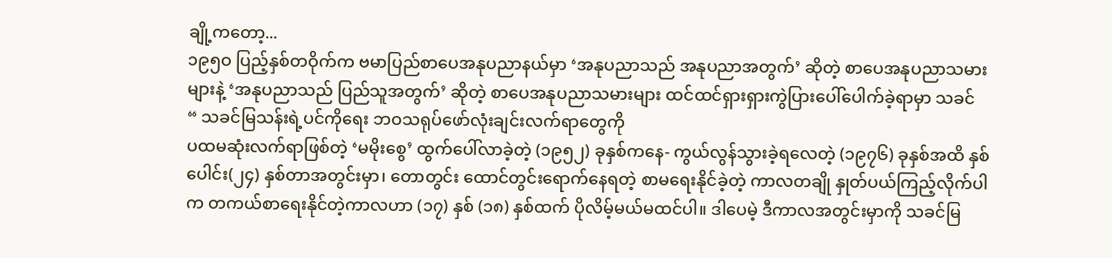ချို့ကတော့...
၁၉၅ဝ ပြည့်နှစ်တဝိုက်က ဗမာပြည်စာပေအနုပညာနယ်မှာ ‘အနုပညာသည် အနုပညာအတွက်’ ဆိုတဲ့ စာပေအနုပညာသမားများနဲ့ ‘အနုပညာသည် ပြည်သူအတွက်’ ဆိုတဲ့ စာပေအနုပညာသမားများ ထင်ထင်ရှားရှားကွဲပြားပေါ်ပေါက်ခဲ့ရာမှာ သခင်
“ သခင်မြသန်းရဲ့ပင်ကိုရေး ဘဝသရုပ်ဖော်လုံးချင်းလက်ရာတွေကို
ပထမဆုံးလက်ရာဖြစ်တဲ့ ‘မမိုးစွေ’ ထွက်ပေါ်လာခဲ့တဲ့ (၁၉၅၂) ခုနှစ်ကနေ- ကွယ်လွန်သွားခဲ့ရလေတဲ့ (၁၉၇၆) ခုနှစ်အထိ နှစ်ပေါင်း(၂၄) နှစ်တာအတွင်းမှာ၊ တောတွင်း ထောင်တွင်းရောက်နေရတဲ့ စာမရေးနိုင်ခဲ့တဲ့ ကာလတချို နှုတ်ပယ်ကြည့်လိုက်ပါက တကယ်စာရေးနိုင်တဲ့ကာလဟာ (၁၇) နှစ် (၁၈) နှစ်ထက် ပိုလိမ့်မယ်မထင်ပါ။ ဒါပေမဲ့ ဒီကာလအတွင်းမှာကို သခင်မြ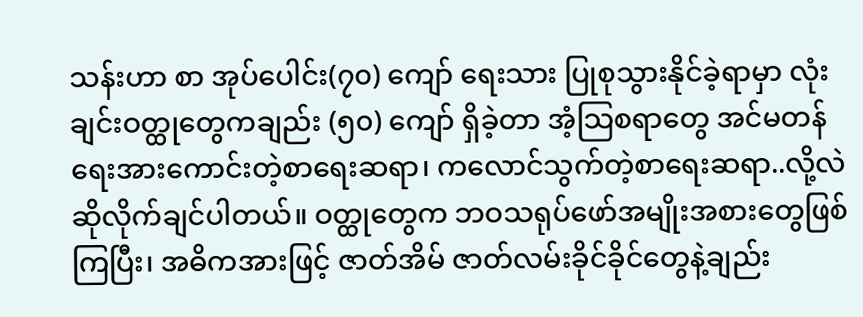သန်းဟာ စာ အုပ်ပေါင်း(၇၀) ကျော် ရေးသား ပြုစုသွားနိုင်ခဲ့ရာမှာ လုံးချင်းဝတ္ထုတွေကချည်း (၅၀) ကျော် ရှိခဲ့တာ အံ့သြစရာတွေ အင်မတန်ရေးအားကောင်းတဲ့စာရေးဆရာ၊ ကလောင်သွက်တဲ့စာရေးဆရာ..လို့လဲ ဆိုလိုက်ချင်ပါတယ်။ ဝတ္ထုတွေက ဘဝသရုပ်ဖော်အမျိုးအစားတွေဖြစ်ကြပြီး၊ အဓိကအားဖြင့် ဇာတ်အိမ် ဇာတ်လမ်းခိုင်ခိုင်တွေနဲ့ချည်း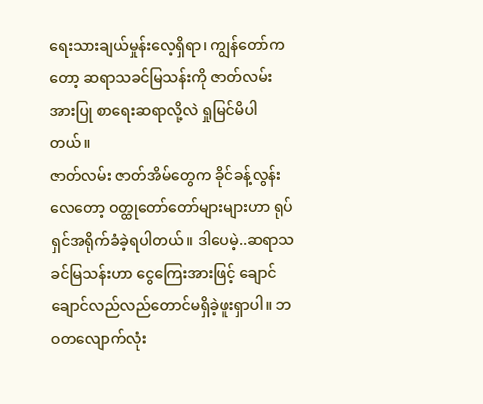ရေးသားချယ်မှုန်းလေ့ရှိရာ၊ ကျွန်တော်ကတော့ ဆရာသခင်မြသန်းကို ဇာတ်လမ်းအားပြု စာရေးဆရာလို့လဲ ရှုမြင်မိပါတယ်။
ဇာတ်လမ်း ဇာတ်အိမ်တွေက ခိုင်ခန့်လွန်းလေတော့ ဝတ္ထုတော်တော်များများဟာ ရုပ်ရှင်အရိုက်ခံခဲ့ရပါတယ်။ ဒါပေမဲ့..ဆရာသခင်မြသန်းဟာ ငွေကြေးအားဖြင့် ချောင်ချောင်လည်လည်တောင်မရှိခဲ့ဖူးရှာပါ။ ဘဝတလျောက်လုံး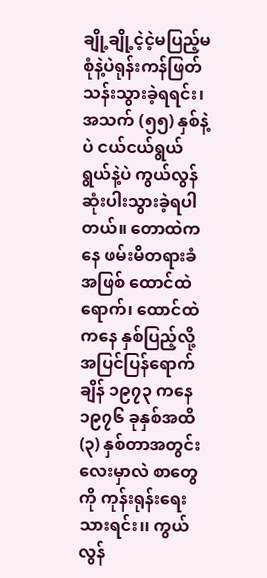ချို့ချို့ငဲ့ငဲ့မပြည့်မစုံနဲ့ပဲရုန်းကန်ဖြတ်သန်းသွားခဲ့ရရင်း၊ အသက် (၅၅) နှစ်နဲ့ပဲ ငယ်ငယ်ရွယ်ရွယ်နဲ့ပဲ ကွယ်လွန် ဆုံးပါးသွားခဲ့ရပါတယ်။ တောထဲကနေ ဖမ်းမိတရားခံအဖြစ် ထောင်ထဲရောက်၊ ထောင်ထဲကနေ နှစ်ပြည့်လို့ အပြင်ပြန်ရောက်ချိန် ၁၉၇၃ ကနေ ၁၉၇၆ ခုနှစ်အထိ (၃) နှစ်တာအတွင်းလေးမှာလဲ စာတွေကို ကုန်းရုန်းရေးသားရင်း၊၊ ကွယ်လွန်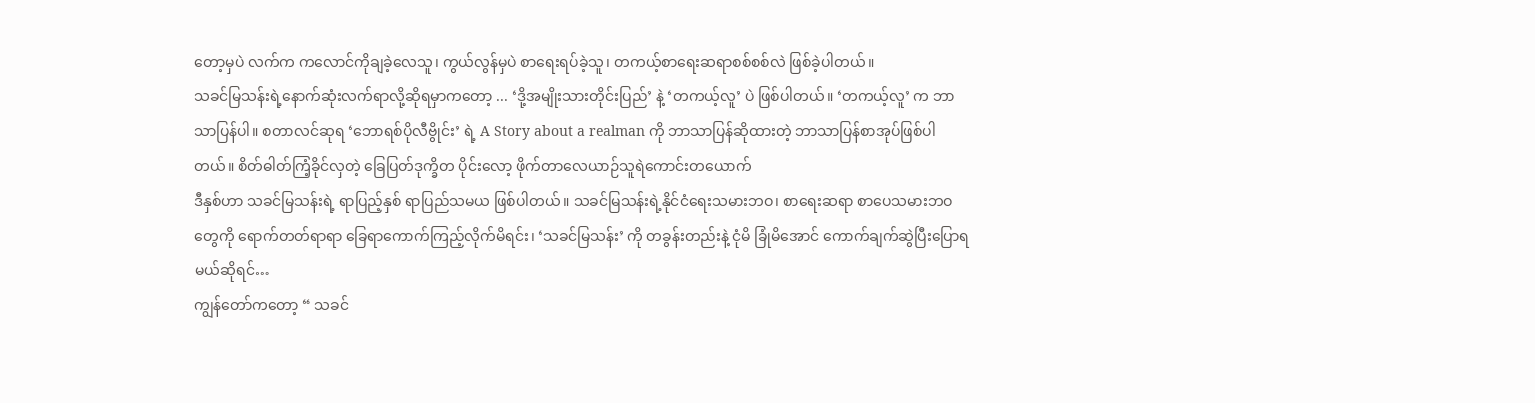တော့မှပဲ လက်က ကလောင်ကိုချခဲ့လေသူ၊ ကွယ်လွန်မှပဲ စာရေးရပ်ခဲ့သူ၊ တကယ့်စာရေးဆရာစစ်စစ်လဲ ဖြစ်ခဲ့ပါတယ်။
သခင်မြသန်းရဲ့နောက်ဆုံးလက်ရာလို့ဆိုရမှာကတော့ ... ‘ဒို့အမျိုးသားတိုင်းပြည်’ နဲ့ ‘တကယ့်လူ’ ပဲ ဖြစ်ပါတယ်။ ‘တကယ့်လူ’ က ဘာသာပြန်ပါ။ စတာလင်ဆုရ ‘ဘောရစ်ပိုလီဗွိုင်း’ ရဲ့ A Story about a realman ကို ဘာသာပြန်ဆိုထားတဲ့ ဘာသာပြန်စာအုပ်ဖြစ်ပါတယ်။ စိတ်ဓါတ်ကြံ့ခိုင်လှတဲ့ ခြေပြတ်ဒုက္ခိတ ပိုင်းလော့ ဖိုက်တာလေယာဉ်သူရဲကောင်းတယောက်
ဒီနှစ်ဟာ သခင်မြသန်းရဲ့ ရာပြည့်နှစ် ရာပြည်သမယ ဖြစ်ပါတယ်။ သခင်မြသန်းရဲ့နိုင်ငံရေးသမားဘဝ၊ စာရေးဆရာ စာပေသမားဘဝတွေကို ရောက်တတ်ရာရာ ခြေရာကောက်ကြည့်လိုက်မိရင်း၊ ‘သခင်မြသန်း’ ကို တခွန်းတည်းနဲ့ ငုံမိ ခြုံမိအောင် ကောက်ချက်ဆွဲပြီးပြောရမယ်ဆိုရင်…
ကျွန်တော်ကတော့ “ သခင်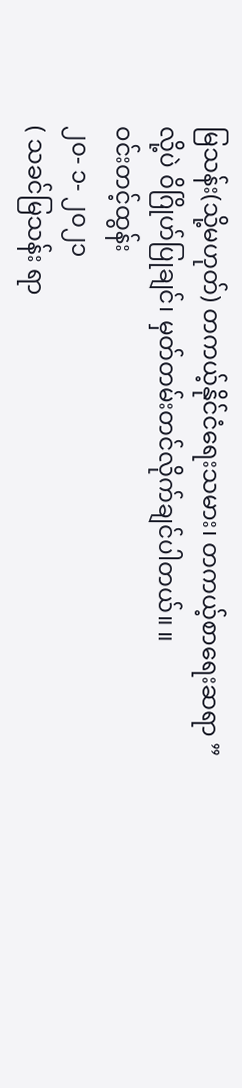မြသန်း(သို့မဟုတ်) တကယ့်နိုင်ငံရေးသမား၊ တကယ့်စာရေးဆရာ ”
လို့ပဲ ၀ိဂြိုဟ်ပြုချင်၊ မှတ်တမ်းတင်လိုက်ချင်ပါတယ်။ ။
ဝင်းတင့်ထွန်း
၂၀- ၁- ၂၀၂၁
( သခင်မြသန်း ရာ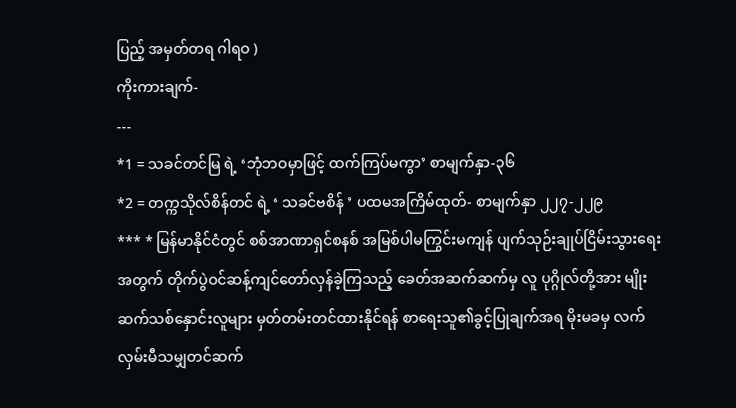ပြည့် အမှတ်တရ ဂါရဝ )
ကိုးကားချက်-
---
*1 = သခင်တင်မြ ရဲ့ ‘ဘုံဘဝမှာဖြင့် ထက်ကြပ်မကွာ’ စာမျက်နှာ-၃၆
*2 = တက္ကသိုလ်စိန်တင် ရဲ့ ‘ သခင်ဗစိန် ’ ပထမအကြိမ်ထုတ်- စာမျက်နှာ ၂၂၇-၂၂၉
*** * မြန်မာနိုင်ငံတွင် စစ်အာဏာရှင်စနစ် အမြစ်ပါမကြွင်းမကျန် ပျက်သုဉ်းချုပ်ငြိမ်းသွားရေးအတွက် တိုက်ပွဲဝင်ဆန့်ကျင်တော်လှန်ခဲ့ကြသည့် ခေတ်အဆက်ဆက်မှ လူ ပုဂ္ဂိုလ်တို့အား မျိုးဆက်သစ်နှောင်းလူများ မှတ်တမ်းတင်ထားနိုင်ရန် စာရေးသူ၏ခွင့်ပြုချက်အရ မိုးမခမှ လက်လှမ်းမီသမျှတင်ဆက်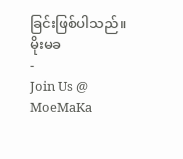ခြင်းဖြစ်ပါသည်။
မိုးမခ
-
Join Us @ MoeMaKa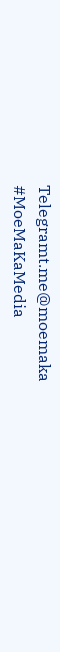Telegramt.me@moemaka
#MoeMaKaMedia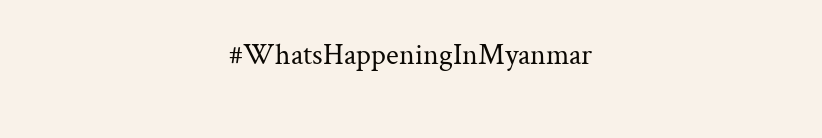#WhatsHappeningInMyanmar